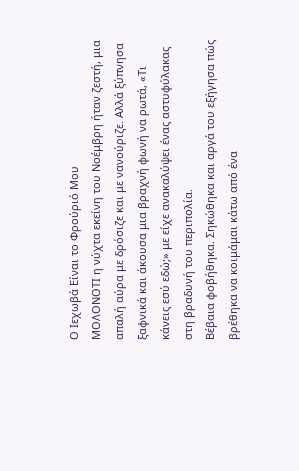Ο Ιεχωβά Είναι το Φρούριό Μου
ΜΟΛΟΝΟΤΙ η νύχτα εκείνη του Νοέμβρη ήταν ζεστή, μια απαλή αύρα με δρόσιζε και με νανούριζε. Αλλά ξύπνησα ξαφνικά και άκουσα μια βραχνή φωνή να ρωτά, «Τι κάνεις εσύ εδώ;» με είχε ανακαλύψει ένας αστυφύλακας στη βραδυνή του περιπολία.
Βέβαια φοβήθηκα. Σηκώθηκα και αργά του εξήγησα πώς βρέθηκα να κοιμάμαι κάτω από ένα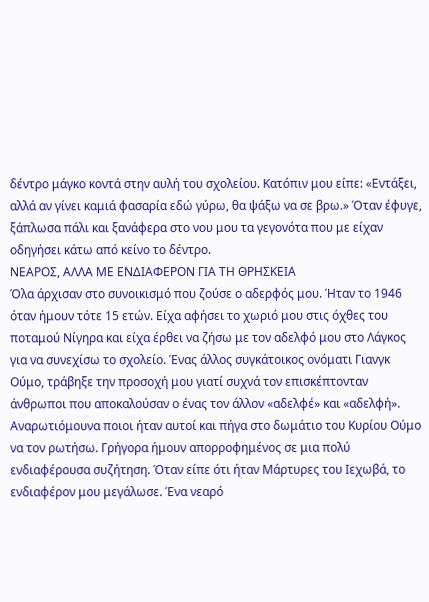δέντρο μάγκο κοντά στην αυλή του σχολείου. Κατόπιν μου είπε: «Εντάξει, αλλά αν γίνει καμιά φασαρία εδώ γύρω, θα ψάξω να σε βρω.» Όταν έφυγε, ξάπλωσα πάλι και ξανάφερα στο νου μου τα γεγονότα που με είχαν οδηγήσει κάτω από κείνο το δέντρο.
ΝΕΑΡΟΣ, ΑΛΛΑ ΜΕ ΕΝΔΙΑΦΕΡΟΝ ΓΙΑ ΤΗ ΘΡΗΣΚΕΙΑ
Όλα άρχισαν στο συνοικισμό που ζούσε ο αδερφός μου. Ήταν το 1946 όταν ήμουν τότε 15 ετών. Είχα αφήσει το χωριό μου στις όχθες του ποταμού Νίγηρα και είχα έρθει να ζήσω με τον αδελφό μου στο Λάγκος για να συνεχίσω το σχολείο. Ένας άλλος συγκάτοικος ονόματι Γιανγκ Ούμο, τράβηξε την προσοχή μου γιατί συχνά τον επισκέπτονταν άνθρωποι που αποκαλούσαν ο ένας τον άλλον «αδελφέ» και «αδελφή». Αναρωτιόμουνα ποιοι ήταν αυτοί και πήγα στο δωμάτιο του Κυρίου Ούμο να τον ρωτήσω. Γρήγορα ήμουν απορροφημένος σε μια πολύ ενδιαφέρουσα συζήτηση. Όταν είπε ότι ήταν Μάρτυρες του Ιεχωβά, το ενδιαφέρον μου μεγάλωσε. Ένα νεαρό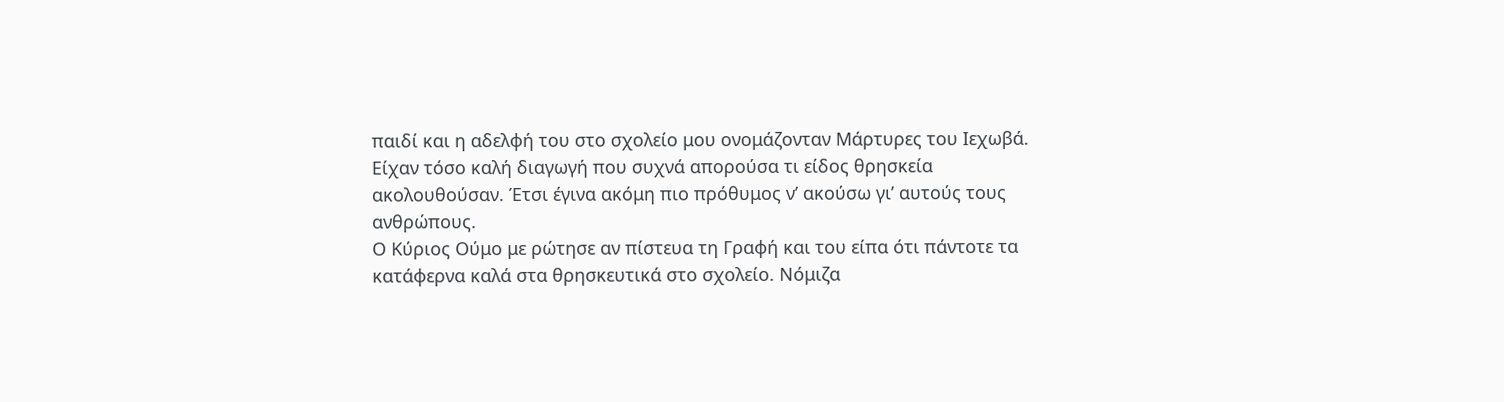παιδί και η αδελφή του στο σχολείο μου ονομάζονταν Μάρτυρες του Ιεχωβά. Είχαν τόσο καλή διαγωγή που συχνά απορούσα τι είδος θρησκεία ακολουθούσαν. Έτσι έγινα ακόμη πιο πρόθυμος ν’ ακούσω γι’ αυτούς τους ανθρώπους.
Ο Κύριος Ούμο με ρώτησε αν πίστευα τη Γραφή και του είπα ότι πάντοτε τα κατάφερνα καλά στα θρησκευτικά στο σχολείο. Νόμιζα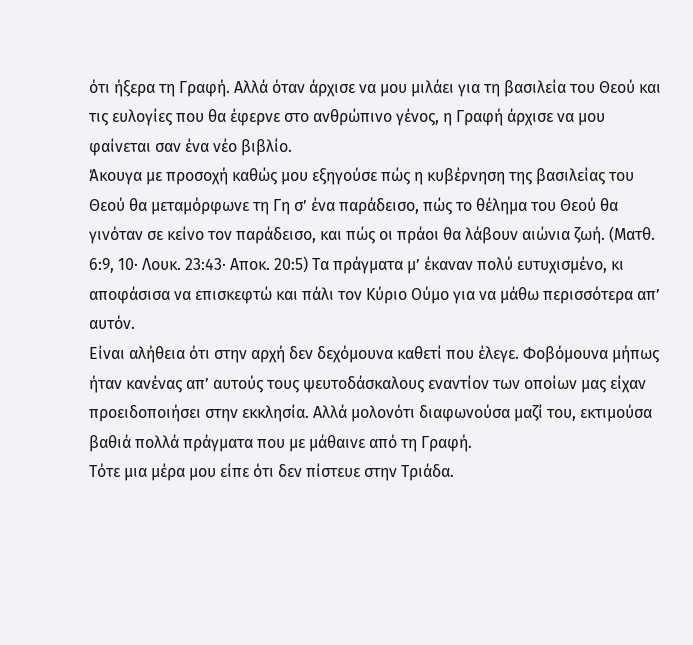ότι ήξερα τη Γραφή. Αλλά όταν άρχισε να μου μιλάει για τη βασιλεία του Θεού και τις ευλογίες που θα έφερνε στο ανθρώπινο γένος, η Γραφή άρχισε να μου φαίνεται σαν ένα νέο βιβλίο.
Άκουγα με προσοχή καθώς μου εξηγούσε πώς η κυβέρνηση της βασιλείας του Θεού θα μεταμόρφωνε τη Γη σ’ ένα παράδεισο, πώς το θέλημα του Θεού θα γινόταν σε κείνο τον παράδεισο, και πώς οι πράοι θα λάβουν αιώνια ζωή. (Ματθ. 6:9, 10· Λουκ. 23:43· Αποκ. 20:5) Τα πράγματα μ’ έκαναν πολύ ευτυχισμένο, κι αποφάσισα να επισκεφτώ και πάλι τον Κύριο Ούμο για να μάθω περισσότερα απ’ αυτόν.
Είναι αλήθεια ότι στην αρχή δεν δεχόμουνα καθετί που έλεγε. Φοβόμουνα μήπως ήταν κανένας απ’ αυτούς τους ψευτοδάσκαλους εναντίον των οποίων μας είχαν προειδοποιήσει στην εκκλησία. Αλλά μολονότι διαφωνούσα μαζί του, εκτιμούσα βαθιά πολλά πράγματα που με μάθαινε από τη Γραφή.
Τότε μια μέρα μου είπε ότι δεν πίστευε στην Τριάδα.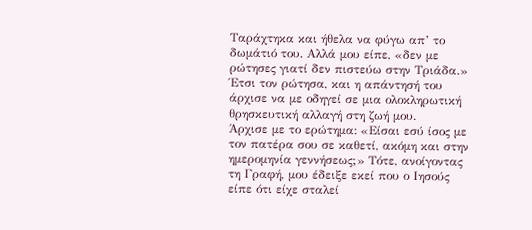Ταράχτηκα και ήθελα να φύγω απ’ το δωμάτιό του. Αλλά μου είπε, «δεν με ρώτησες γιατί δεν πιστεύω στην Τριάδα.» Έτσι τον ρώτησα, και η απάντησή του άρχισε να με οδηγεί σε μια ολοκληρωτική θρησκευτική αλλαγή στη ζωή μου.
Άρχισε με το ερώτημα: «Είσαι εσύ ίσος με τον πατέρα σου σε καθετί, ακόμη και στην ημερομηνία γεννήσεως;» Τότε, ανοίγοντας τη Γραφή, μου έδειξε εκεί που ο Ιησούς είπε ότι είχε σταλεί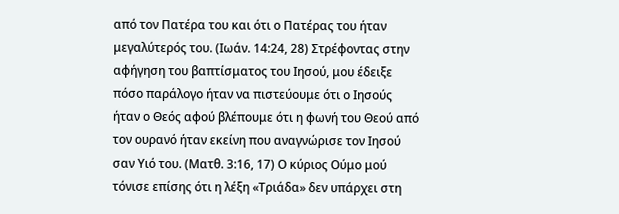από τον Πατέρα του και ότι ο Πατέρας του ήταν μεγαλύτερός του. (Ιωάν. 14:24, 28) Στρέφοντας στην αφήγηση του βαπτίσματος του Ιησού, μου έδειξε πόσο παράλογο ήταν να πιστεύουμε ότι ο Ιησούς ήταν ο Θεός αφού βλέπουμε ότι η φωνή του Θεού από τον ουρανό ήταν εκείνη που αναγνώρισε τον Ιησού σαν Υιό του. (Ματθ. 3:16, 17) Ο κύριος Ούμο μού τόνισε επίσης ότι η λέξη «Τριάδα» δεν υπάρχει στη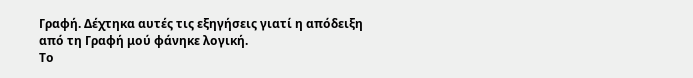Γραφή. Δέχτηκα αυτές τις εξηγήσεις γιατί η απόδειξη από τη Γραφή μού φάνηκε λογική.
Το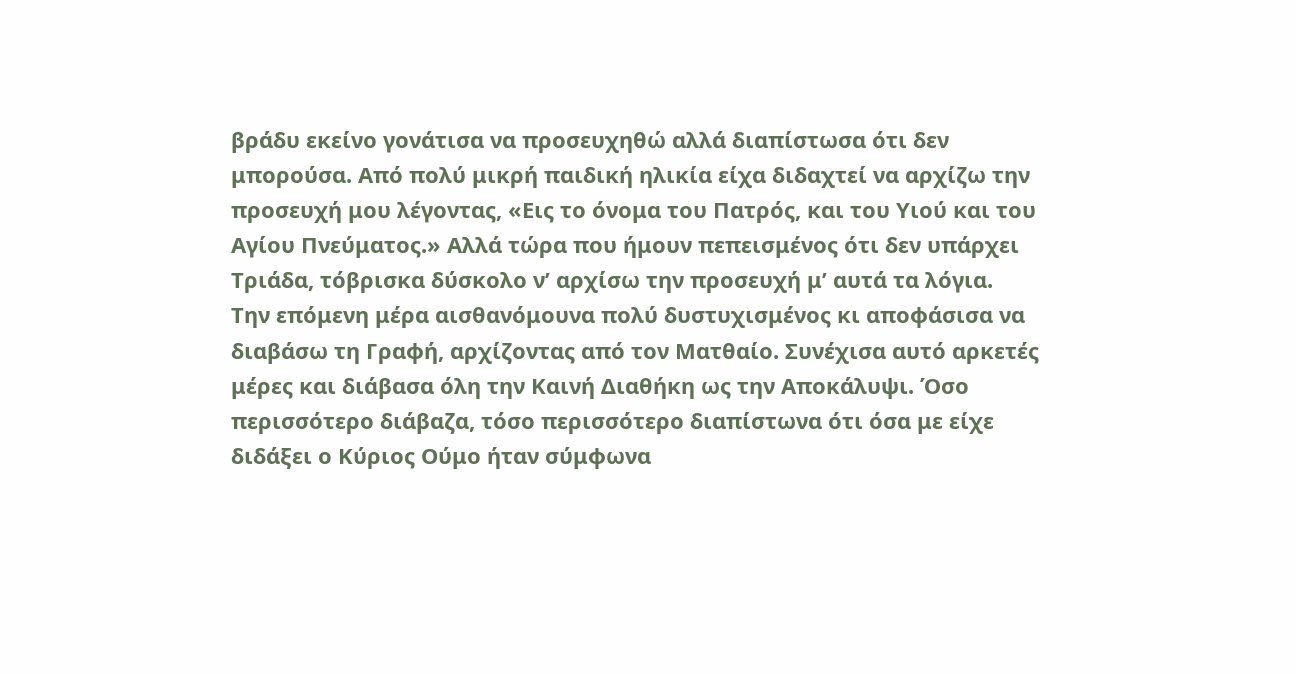βράδυ εκείνο γονάτισα να προσευχηθώ αλλά διαπίστωσα ότι δεν μπορούσα. Από πολύ μικρή παιδική ηλικία είχα διδαχτεί να αρχίζω την προσευχή μου λέγοντας, «Εις το όνομα του Πατρός, και του Υιού και του Αγίου Πνεύματος.» Αλλά τώρα που ήμουν πεπεισμένος ότι δεν υπάρχει Τριάδα, τόβρισκα δύσκολο ν’ αρχίσω την προσευχή μ’ αυτά τα λόγια.
Την επόμενη μέρα αισθανόμουνα πολύ δυστυχισμένος κι αποφάσισα να διαβάσω τη Γραφή, αρχίζοντας από τον Ματθαίο. Συνέχισα αυτό αρκετές μέρες και διάβασα όλη την Καινή Διαθήκη ως την Αποκάλυψι. Όσο περισσότερο διάβαζα, τόσο περισσότερο διαπίστωνα ότι όσα με είχε διδάξει ο Κύριος Ούμο ήταν σύμφωνα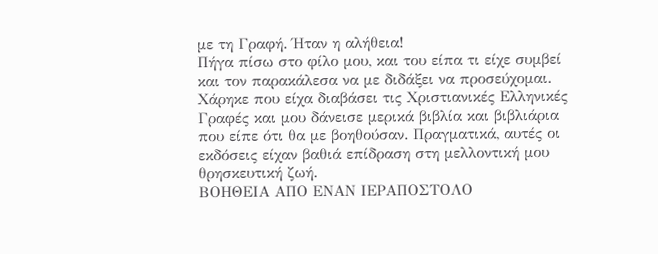με τη Γραφή. Ήταν η αλήθεια!
Πήγα πίσω στο φίλο μου, και του είπα τι είχε συμβεί και τον παρακάλεσα να με διδάξει να προσεύχομαι. Χάρηκε που είχα διαβάσει τις Χριστιανικές Ελληνικές Γραφές και μου δάνεισε μερικά βιβλία και βιβλιάρια που είπε ότι θα με βοηθούσαν. Πραγματικά, αυτές οι εκδόσεις είχαν βαθιά επίδραση στη μελλοντική μου θρησκευτική ζωή.
ΒΟΗΘΕΙΑ ΑΠΟ ΕΝΑΝ ΙΕΡΑΠΟΣΤΟΛΟ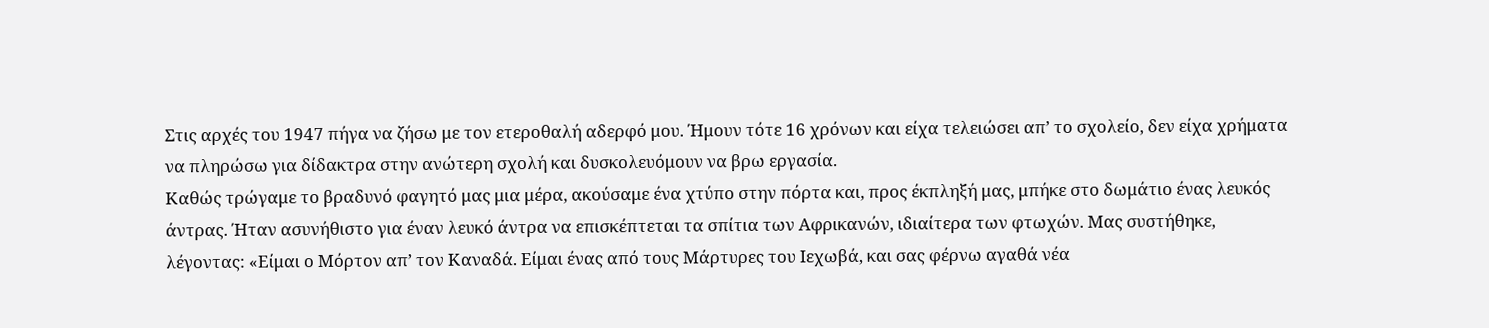Στις αρχές του 1947 πήγα να ζήσω με τον ετεροθαλή αδερφό μου. Ήμουν τότε 16 χρόνων και είχα τελειώσει απ’ το σχολείο, δεν είχα χρήματα να πληρώσω για δίδακτρα στην ανώτερη σχολή και δυσκολευόμουν να βρω εργασία.
Καθώς τρώγαμε το βραδυνό φαγητό μας μια μέρα, ακούσαμε ένα χτύπο στην πόρτα και, προς έκπληξή μας, μπήκε στο δωμάτιο ένας λευκός άντρας. Ήταν ασυνήθιστο για έναν λευκό άντρα να επισκέπτεται τα σπίτια των Αφρικανών, ιδιαίτερα των φτωχών. Μας συστήθηκε, λέγοντας: «Είμαι ο Μόρτον απ’ τον Καναδά. Είμαι ένας από τους Μάρτυρες του Ιεχωβά, και σας φέρνω αγαθά νέα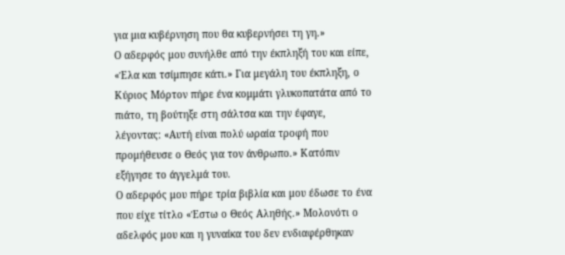για μια κυβέρνηση που θα κυβερνήσει τη γη.»
Ο αδερφός μου συνήλθε από την έκπληξή του και είπε, «Έλα και τσίμπησε κάτι.» Για μεγάλη του έκπληξη, ο Κύριος Μόρτον πήρε ένα κομμάτι γλυκοπατάτα από το πιάτο, τη βούτηξε στη σάλτσα και την έφαγε, λέγοντας: «Αυτή είναι πολύ ωραία τροφή που προμήθευσε ο Θεός για τον άνθρωπο.» Κατόπιν εξήγησε το άγγελμά του.
Ο αδερφός μου πήρε τρία βιβλία και μου έδωσε το ένα που είχε τίτλο «Έστω ο Θεός Αληθής.» Μολονότι ο αδελφός μου και η γυναίκα του δεν ενδιαφέρθηκαν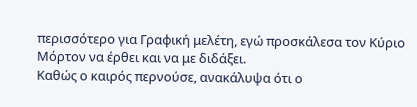περισσότερο για Γραφική μελέτη, εγώ προσκάλεσα τον Κύριο Μόρτον να έρθει και να με διδάξει.
Καθώς ο καιρός περνούσε, ανακάλυψα ότι ο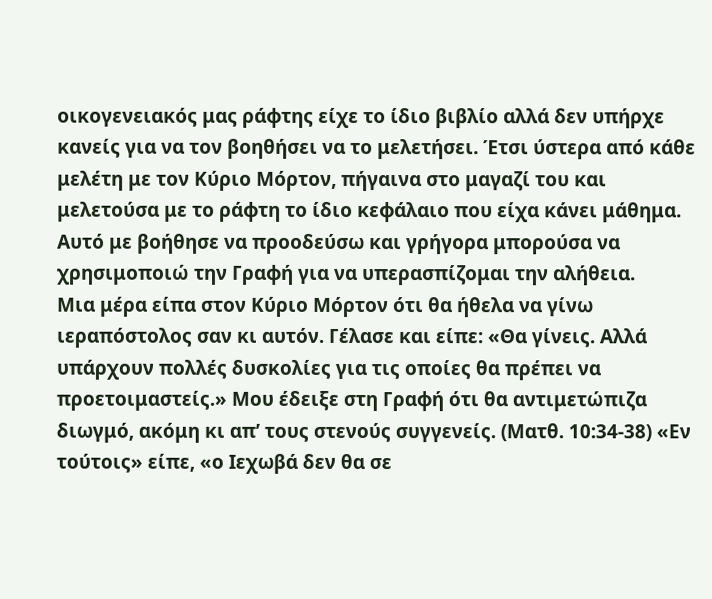οικογενειακός μας ράφτης είχε το ίδιο βιβλίο αλλά δεν υπήρχε κανείς για να τον βοηθήσει να το μελετήσει. Έτσι ύστερα από κάθε μελέτη με τον Κύριο Μόρτον, πήγαινα στο μαγαζί του και μελετούσα με το ράφτη το ίδιο κεφάλαιο που είχα κάνει μάθημα. Αυτό με βοήθησε να προοδεύσω και γρήγορα μπορούσα να χρησιμοποιώ την Γραφή για να υπερασπίζομαι την αλήθεια.
Μια μέρα είπα στον Κύριο Μόρτον ότι θα ήθελα να γίνω ιεραπόστολος σαν κι αυτόν. Γέλασε και είπε: «Θα γίνεις. Αλλά υπάρχουν πολλές δυσκολίες για τις οποίες θα πρέπει να προετοιμαστείς.» Μου έδειξε στη Γραφή ότι θα αντιμετώπιζα διωγμό, ακόμη κι απ’ τους στενούς συγγενείς. (Ματθ. 10:34-38) «Εν τούτοις» είπε, «ο Ιεχωβά δεν θα σε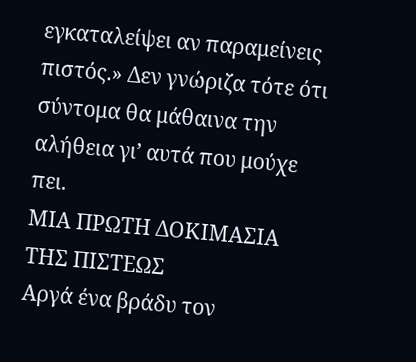εγκαταλείψει αν παραμείνεις πιστός.» Δεν γνώριζα τότε ότι σύντομα θα μάθαινα την αλήθεια γι’ αυτά που μούχε πει.
ΜΙΑ ΠΡΩΤΗ ΔΟΚΙΜΑΣΙΑ ΤΗΣ ΠΙΣΤΕΩΣ
Αργά ένα βράδυ τον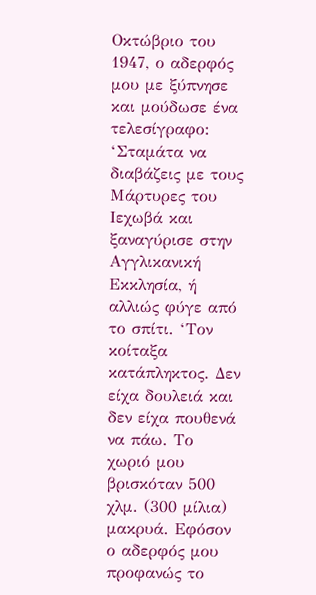Οκτώβριο του 1947, ο αδερφός μου με ξύπνησε και μούδωσε ένα τελεσίγραφο: ‘Σταμάτα να διαβάζεις με τους Μάρτυρες του Ιεχωβά και ξαναγύρισε στην Αγγλικανική Εκκλησία, ή αλλιώς φύγε από το σπίτι. ‘Τον κοίταξα κατάπληκτος. Δεν είχα δουλειά και δεν είχα πουθενά να πάω. Το χωριό μου βρισκόταν 500 χλμ. (300 μίλια) μακρυά. Εφόσον ο αδερφός μου προφανώς το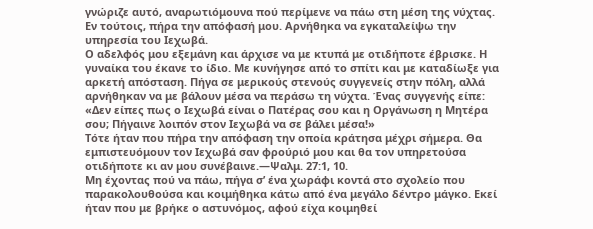γνώριζε αυτό, αναρωτιόμουνα πού περίμενε να πάω στη μέση της νύχτας. Εν τούτοις, πήρα την απόφασή μου. Αρνήθηκα να εγκαταλείψω την υπηρεσία του Ιεχωβά.
Ο αδελφός μου εξεμάνη και άρχισε να με κτυπά με οτιδήποτε έβρισκε. Η γυναίκα του έκανε το ίδιο. Με κυνήγησε από το σπίτι και με καταδίωξε για αρκετή απόσταση. Πήγα σε μερικούς στενούς συγγενείς στην πόλη, αλλά αρνήθηκαν να με βάλουν μέσα να περάσω τη νύχτα. Ένας συγγενής είπε: «Δεν είπες πως ο Ιεχωβά είναι ο Πατέρας σου και η Οργάνωση η Μητέρα σου; Πήγαινε λοιπόν στον Ιεχωβά να σε βάλει μέσα!»
Τότε ήταν που πήρα την απόφαση την οποία κράτησα μέχρι σήμερα. Θα εμπιστευόμουν τον Ιεχωβά σαν φρούριό μου και θα τον υπηρετούσα οτιδήποτε κι αν μου συνέβαινε.—Ψαλμ. 27:1, 10.
Μη έχοντας πού να πάω, πήγα σ’ ένα χωράφι κοντά στο σχολείο που παρακολουθούσα και κοιμήθηκα κάτω από ένα μεγάλο δέντρο μάγκο. Εκεί ήταν που με βρήκε ο αστυνόμος, αφού είχα κοιμηθεί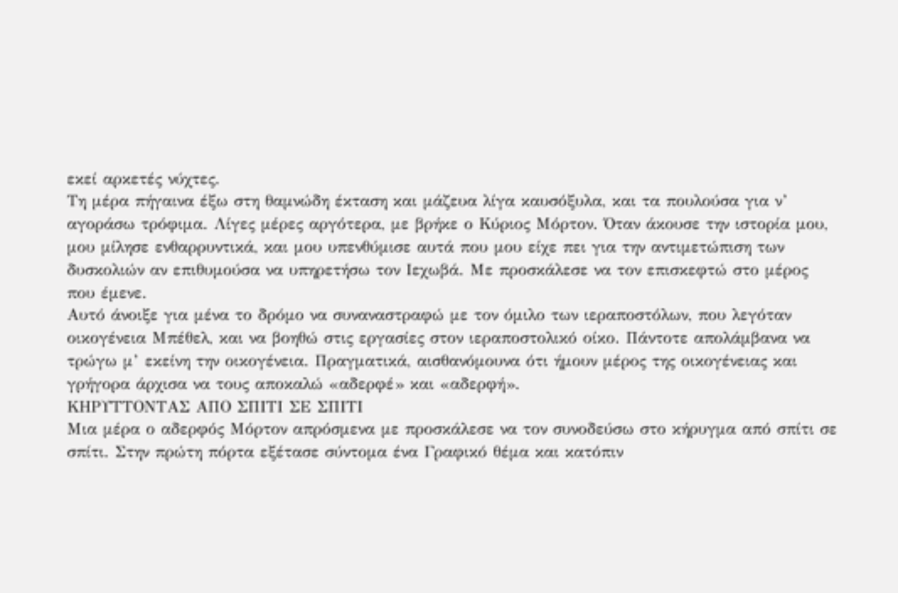εκεί αρκετές νύχτες.
Τη μέρα πήγαινα έξω στη θαμνώδη έκταση και μάζευα λίγα καυσόξυλα, και τα πουλούσα για ν’ αγοράσω τρόφιμα. Λίγες μέρες αργότερα, με βρήκε ο Κύριος Μόρτον. Όταν άκουσε την ιστορία μου, μου μίλησε ενθαρρυντικά, και μου υπενθύμισε αυτά που μου είχε πει για την αντιμετώπιση των δυσκολιών αν επιθυμούσα να υπηρετήσω τον Ιεχωβά. Με προσκάλεσε να τον επισκεφτώ στο μέρος που έμενε.
Αυτό άνοιξε για μένα το δρόμο να συναναστραφώ με τον όμιλο των ιεραποστόλων, που λεγόταν οικογένεια Μπέθελ, και να βοηθώ στις εργασίες στον ιεραποστολικό οίκο. Πάντοτε απολάμβανα να τρώγω μ’ εκείνη την οικογένεια. Πραγματικά, αισθανόμουνα ότι ήμουν μέρος της οικογένειας και γρήγορα άρχισα να τους αποκαλώ «αδερφέ» και «αδερφή».
ΚΗΡΥΤΤΟΝΤΑΣ ΑΠΟ ΣΠΙΤΙ ΣΕ ΣΠΙΤΙ
Μια μέρα ο αδερφός Μόρτον απρόσμενα με προσκάλεσε να τον συνοδεύσω στο κήρυγμα από σπίτι σε σπίτι. Στην πρώτη πόρτα εξέτασε σύντομα ένα Γραφικό θέμα και κατόπιν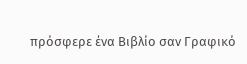πρόσφερε ένα Βιβλίο σαν Γραφικό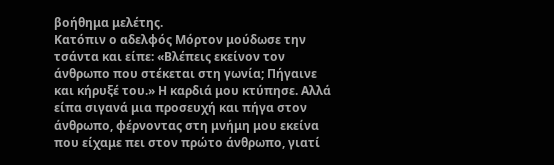βοήθημα μελέτης.
Κατόπιν ο αδελφός Μόρτον μούδωσε την τσάντα και είπε: «Βλέπεις εκείνον τον άνθρωπο που στέκεται στη γωνία; Πήγαινε και κήρυξέ του.» Η καρδιά μου κτύπησε. Αλλά είπα σιγανά μια προσευχή και πήγα στον άνθρωπο, φέρνοντας στη μνήμη μου εκείνα που είχαμε πει στον πρώτο άνθρωπο, γιατί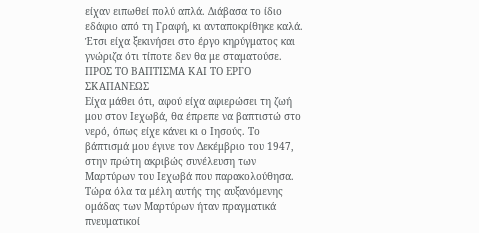είχαν ειπωθεί πολύ απλά. Διάβασα το ίδιο εδάφιο από τη Γραφή, κι ανταποκρίθηκε καλά. Έτσι είχα ξεκινήσει στο έργο κηρύγματος και γνώριζα ότι τίποτε δεν θα με σταματούσε.
ΠΡΟΣ ΤΟ ΒΑΠΤΙΣΜΑ ΚΑΙ ΤΟ ΕΡΓΟ ΣΚΑΠΑΝΕΩΣ
Είχα μάθει ότι, αφού είχα αφιερώσει τη ζωή μου στον Ιεχωβά, θα έπρεπε να βαπτιστώ στο νερό, όπως είχε κάνει κι ο Ιησούς. Το βάπτισμά μου έγινε τον Δεκέμβριο του 1947, στην πρώτη ακριβώς συνέλευση των Μαρτύρων του Ιεχωβά που παρακολούθησα. Τώρα όλα τα μέλη αυτής της αυξανόμενης ομάδας των Μαρτύρων ήταν πραγματικά πνευματικοί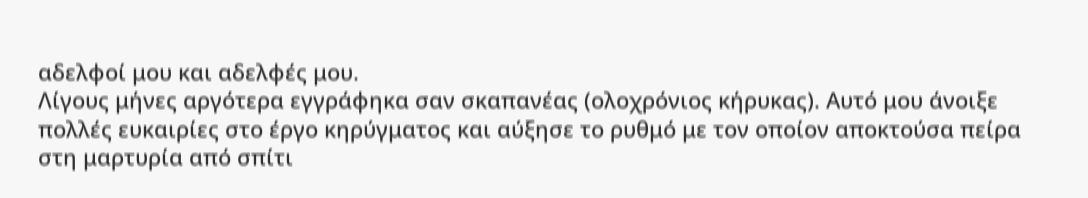αδελφοί μου και αδελφές μου.
Λίγους μήνες αργότερα εγγράφηκα σαν σκαπανέας (ολοχρόνιος κήρυκας). Αυτό μου άνοιξε πολλές ευκαιρίες στο έργο κηρύγματος και αύξησε το ρυθμό με τον οποίον αποκτούσα πείρα στη μαρτυρία από σπίτι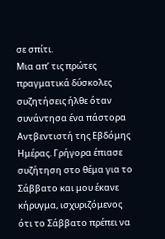σε σπίτι.
Μια απ’ τις πρώτες πραγματικά δύσκολες συζητήσεις ήλθε όταν συνάντησα ένα πάστορα Αντβεντιστή της Εβδόμης Ημέρας. Γρήγορα έπιασε συζήτηση στο θέμα για το Σάββατο και μου έκανε κήρυγμα, ισχυριζόμενος ότι το Σάββατο πρέπει να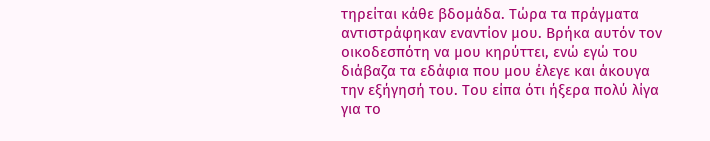τηρείται κάθε βδομάδα. Τώρα τα πράγματα αντιστράφηκαν εναντίον μου. Βρήκα αυτόν τον οικοδεσπότη να μου κηρύττει, ενώ εγώ του διάβαζα τα εδάφια που μου έλεγε και άκουγα την εξήγησή του. Του είπα ότι ήξερα πολύ λίγα για το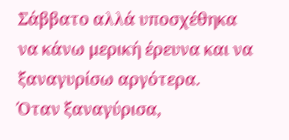Σάββατο αλλά υποσχέθηκα να κάνω μερική έρευνα και να ξαναγυρίσω αργότερα.
Όταν ξαναγύρισα,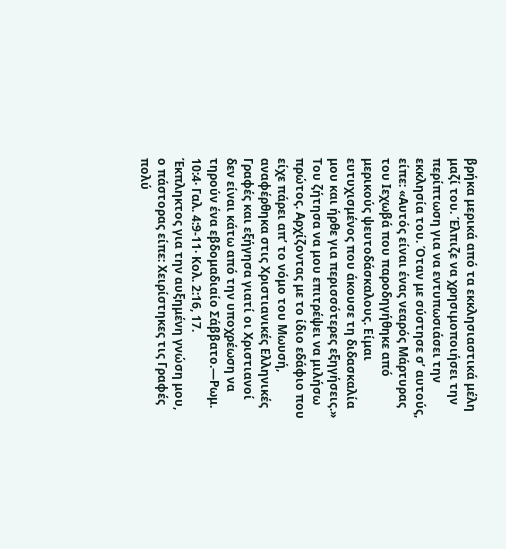βρήκα μερικά από τα εκκλησιαστικά μέλη μαζί του. Έλπιζε να χρησιμοποιήσει την περίπτωση για να εντυπωσιάσει την εκκλησία του. Όταν με σύστησε σ’ αυτούς, είπε: «Αυτός είναι ένας νεαρός Μάρτυρας του Ιεχωβά που παροδηγήθηκε από μερικούς ψευτοδάσκαλους. Είμαι ευτυχισμένος που άκουσε τη διδασκαλία μου και ήρθε για περισσότερες εξηγήσεις.» Του ζήτησα να μου επιτρέψει να μιλήσω πρώτος. Αρχίζοντας με το ίδιο εδάφιο που είχε πάρει απ’ το νόμο του Μωυσή, αναφέρθηκα στις Χριστιανικές Ελληνικές Γραφές και εξήγησα γιατί οι Χριστιανοί δεν είναι κάτω από την υποχρέωση να τηρούν ένα εβδομαδιαίο Σάββατο.—Ρωμ. 10:4· Γαλ. 4:9-11· Κολ. 2:16, 17.
Έκπληκτος για την αυξημένη γνώση μου, ο πάστορας είπε: Χειρίστηκες τις Γραφές πολύ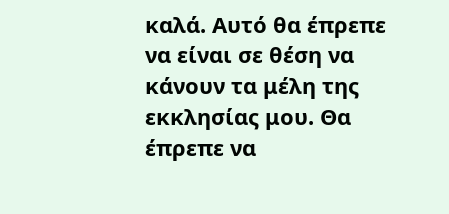καλά. Αυτό θα έπρεπε να είναι σε θέση να κάνουν τα μέλη της εκκλησίας μου. Θα έπρεπε να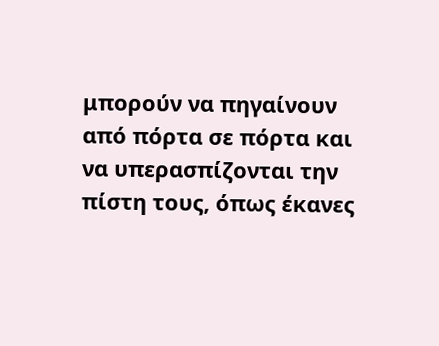μπορούν να πηγαίνουν από πόρτα σε πόρτα και να υπερασπίζονται την πίστη τους, όπως έκανες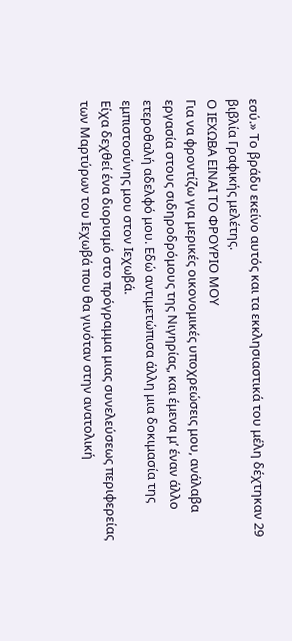εσύ.» Το βράδυ εκείνο αυτός και τα εκκλησιαστικά του μέλη δέχτηκαν 29 βιβλία Γραφικής μελέτης.
Ο ΙΕΧΩΒΑ ΕΙΝΑΙ ΤΟ ΦΡΟΥΡΙΟ ΜΟΥ
Για να φροντίζω για μερικές οικονομικές υποχρεώσεις μου, ανάλαβα εργασία στους σιδηροδρόμους της Νιγηρίας, και έμενα μ’ έναν άλλο ετεροθαλή αδελφό μου. Εδώ αντιμετώπισα άλλη μια δοκιμασία της εμπιστοσύνης μου στον Ιεχωβά.
Είχα δεχθεί ένα διορισμό στο πρόγραμμα μιας συνελεύσεως περιφερείας των Μαρτύρων του Ιεχωβά που θα γινόταν στην ανατολική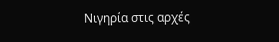Νιγηρία στις αρχές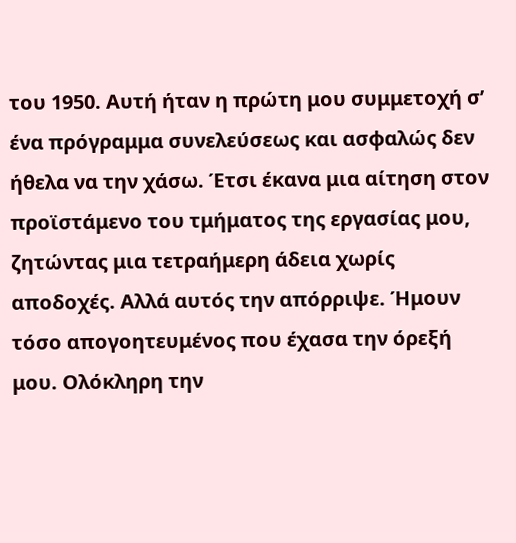του 1950. Αυτή ήταν η πρώτη μου συμμετοχή σ’ ένα πρόγραμμα συνελεύσεως και ασφαλώς δεν ήθελα να την χάσω. Έτσι έκανα μια αίτηση στον προϊστάμενο του τμήματος της εργασίας μου, ζητώντας μια τετραήμερη άδεια χωρίς αποδοχές. Αλλά αυτός την απόρριψε. Ήμουν τόσο απογοητευμένος που έχασα την όρεξή μου. Ολόκληρη την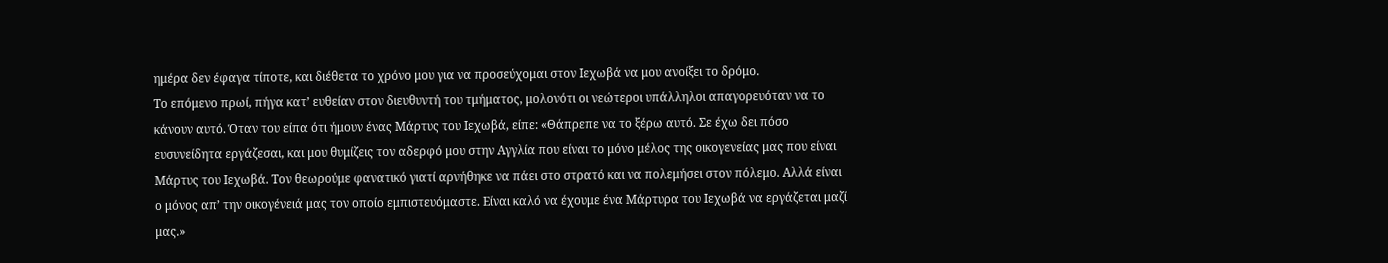ημέρα δεν έφαγα τίποτε, και διέθετα το χρόνο μου για να προσεύχομαι στον Ιεχωβά να μου ανοίξει το δρόμο.
Το επόμενο πρωί, πήγα κατ’ ευθείαν στον διευθυντή του τμήματος, μολονότι οι νεώτεροι υπάλληλοι απαγορευόταν να το κάνουν αυτό. Όταν του είπα ότι ήμουν ένας Μάρτυς του Ιεχωβά, είπε: «Θάπρεπε να το ξέρω αυτό. Σε έχω δει πόσο ευσυνείδητα εργάζεσαι, και μου θυμίζεις τον αδερφό μου στην Αγγλία που είναι το μόνο μέλος της οικογενείας μας που είναι Μάρτυς του Ιεχωβά. Τον θεωρούμε φανατικό γιατί αρνήθηκε να πάει στο στρατό και να πολεμήσει στον πόλεμο. Αλλά είναι ο μόνος απ’ την οικογένειά μας τον οποίο εμπιστευόμαστε. Είναι καλό να έχουμε ένα Μάρτυρα του Ιεχωβά να εργάζεται μαζί μας.»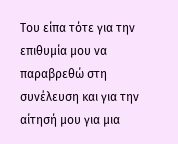Του είπα τότε για την επιθυμία μου να παραβρεθώ στη συνέλευση και για την αίτησή μου για μια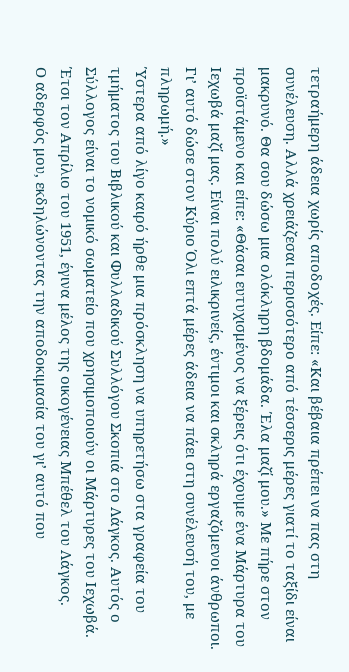τετραήμερη άδεια χωρίς αποδοχές. Είπε: «Και βέβαια πρέπει να πας στη συνέλευση. Αλλά χρειάζεσαι περισσότερο από τέσσερις μέρες γιατί το ταξίδι είναι μακρυνό. Θα σου δώσω μια ολόκληρη βδομάδα. Έλα μαζί μου.» Με πήρε στον προϊστάμενο και είπε: «Θάσαι ευτυχισμένος να ξέρεις ότι έχουμε ένα Μάρτυρα του Ιεχωβά μαζί μας. Είναι πολύ ειλικρινείς, έντιμοι και σκληρά εργαζόμενοι άνθρωποι. Γι’ αυτό δώσε στον Κύριο Όλι επτά μέρες άδεια να πάει στη συνέλευσή του, με πληρωμή.»
Ύστερα από λίγο καιρό ήρθε μια πρόσκληση να υπηρετήσω στα γραφεία του τμήματος του Βιβλικού και Φυλλαδικού Συλλόγου Σκοπιά στο Λάγκος. Αυτός ο Σύλλογος είναι το νομικό σωματείο που χρησιμοποιούν οι Μάρτυρες του Ιεχωβά. Έτσι τον Απρίλιο του 1951, έγινα μέλος της οικογένειας Μπέθελ του Λάγκος.
Ο αδερφός μου, εκδηλώνοντας την αποδοκιμασία του γι’ αυτό που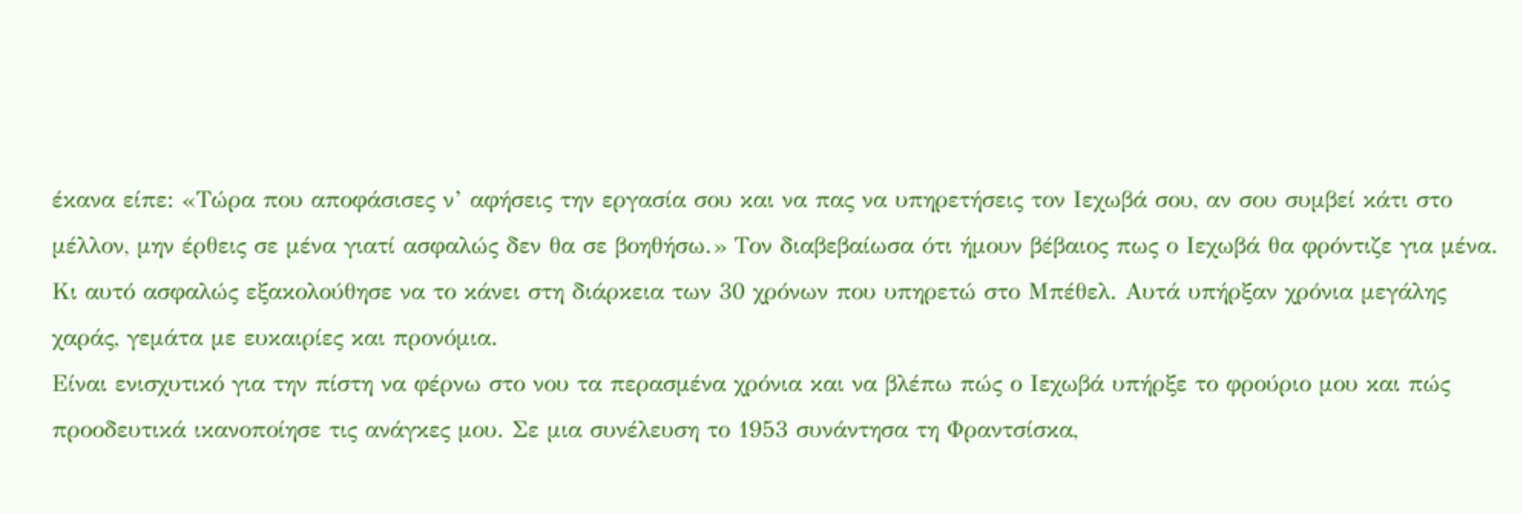έκανα είπε: «Τώρα που αποφάσισες ν’ αφήσεις την εργασία σου και να πας να υπηρετήσεις τον Ιεχωβά σου, αν σου συμβεί κάτι στο μέλλον, μην έρθεις σε μένα γιατί ασφαλώς δεν θα σε βοηθήσω.» Τον διαβεβαίωσα ότι ήμουν βέβαιος πως ο Ιεχωβά θα φρόντιζε για μένα. Κι αυτό ασφαλώς εξακολούθησε να το κάνει στη διάρκεια των 30 χρόνων που υπηρετώ στο Μπέθελ. Αυτά υπήρξαν χρόνια μεγάλης χαράς, γεμάτα με ευκαιρίες και προνόμια.
Είναι ενισχυτικό για την πίστη να φέρνω στο νου τα περασμένα χρόνια και να βλέπω πώς ο Ιεχωβά υπήρξε το φρούριο μου και πώς προοδευτικά ικανοποίησε τις ανάγκες μου. Σε μια συνέλευση το 1953 συνάντησα τη Φραντσίσκα,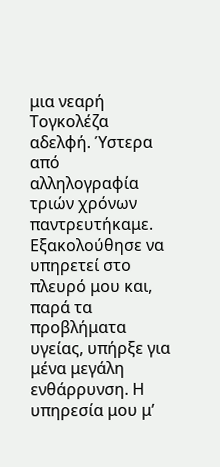μια νεαρή Τογκολέζα αδελφή. Ύστερα από αλληλογραφία τριών χρόνων παντρευτήκαμε. Εξακολούθησε να υπηρετεί στο πλευρό μου και, παρά τα προβλήματα υγείας, υπήρξε για μένα μεγάλη ενθάρρυνση. Η υπηρεσία μου μ’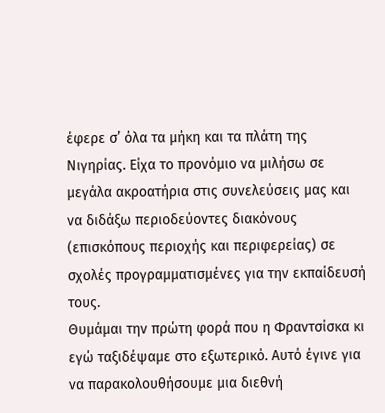έφερε σ’ όλα τα μήκη και τα πλάτη της Νιγηρίας. Είχα το προνόμιο να μιλήσω σε μεγάλα ακροατήρια στις συνελεύσεις μας και να διδάξω περιοδεύοντες διακόνους (επισκόπους περιοχής και περιφερείας) σε σχολές προγραμματισμένες για την εκπαίδευσή τους.
Θυμάμαι την πρώτη φορά που η Φραντσίσκα κι εγώ ταξιδέψαμε στο εξωτερικό. Αυτό έγινε για να παρακολουθήσουμε μια διεθνή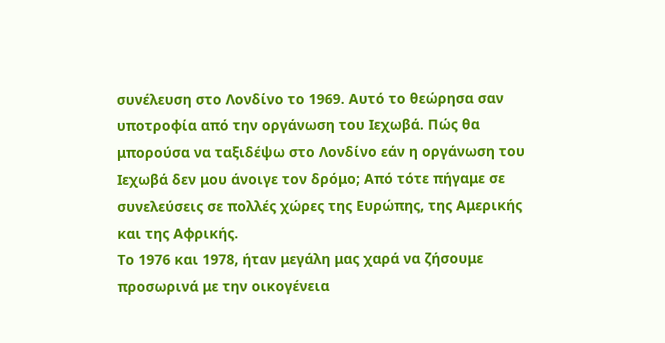συνέλευση στο Λονδίνο το 1969. Αυτό το θεώρησα σαν υποτροφία από την οργάνωση του Ιεχωβά. Πώς θα μπορούσα να ταξιδέψω στο Λονδίνο εάν η οργάνωση του Ιεχωβά δεν μου άνοιγε τον δρόμο; Από τότε πήγαμε σε συνελεύσεις σε πολλές χώρες της Ευρώπης, της Αμερικής και της Αφρικής.
Το 1976 και 1978, ήταν μεγάλη μας χαρά να ζήσουμε προσωρινά με την οικογένεια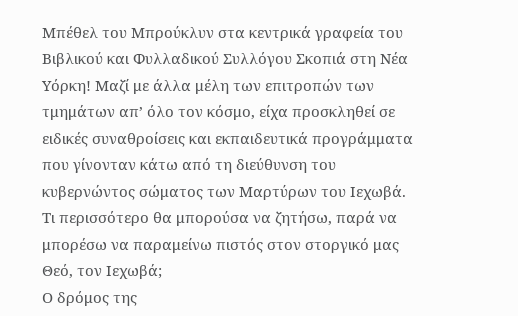Μπέθελ του Μπρούκλυν στα κεντρικά γραφεία του Βιβλικού και Φυλλαδικού Συλλόγου Σκοπιά στη Νέα Υόρκη! Μαζί με άλλα μέλη των επιτροπών των τμημάτων απ’ όλο τον κόσμο, είχα προσκληθεί σε ειδικές συναθροίσεις και εκπαιδευτικά προγράμματα που γίνονταν κάτω από τη διεύθυνση του κυβερνώντος σώματος των Μαρτύρων του Ιεχωβά. Τι περισσότερο θα μπορούσα να ζητήσω, παρά να μπορέσω να παραμείνω πιστός στον στοργικό μας Θεό, τον Ιεχωβά;
Ο δρόμος της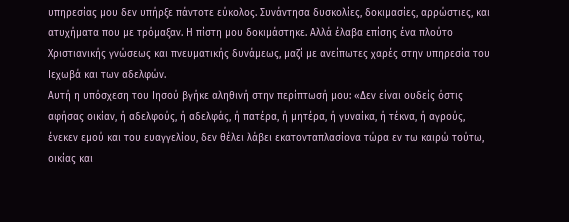υπηρεσίας μου δεν υπήρξε πάντοτε εύκολος. Συνάντησα δυσκολίες, δοκιμασίες, αρρώστιες, και ατυχήματα που με τρόμαξαν. Η πίστη μου δοκιμάστηκε. Αλλά έλαβα επίσης ένα πλούτο Χριστιανικής γνώσεως και πνευματικής δυνάμεως, μαζί με ανείπωτες χαρές στην υπηρεσία του Ιεχωβά και των αδελφών.
Αυτή η υπόσχεση του Ιησού βγήκε αληθινή στην περίπτωσή μου: «Δεν είναι ουδείς όστις αφήσας οικίαν, ή αδελφούς, ή αδελφάς, ή πατέρα, ή μητέρα, ή γυναίκα, ή τέκνα, ή αγρούς, ένεκεν εμού και του ευαγγελίου, δεν θέλει λάβει εκατονταπλασίονα τώρα εν τω καιρώ τούτω, οικίας και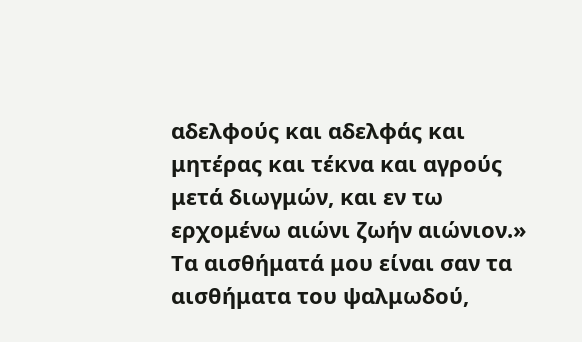αδελφούς και αδελφάς και μητέρας και τέκνα και αγρούς μετά διωγμών, και εν τω ερχομένω αιώνι ζωήν αιώνιον.» Τα αισθήματά μου είναι σαν τα αισθήματα του ψαλμωδού,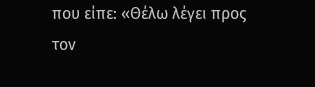που είπε: «Θέλω λέγει προς τον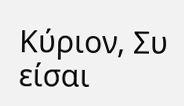Κύριον, Συ είσαι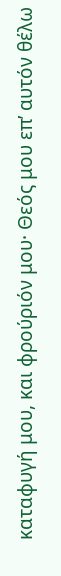καταφυγή μου, και φρούριόν μου· Θεός μου επ’ αυτόν θέλω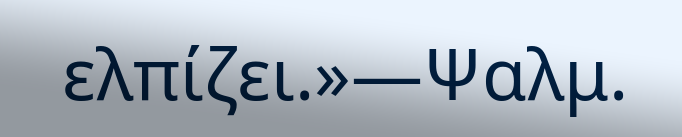ελπίζει.»—Ψαλμ.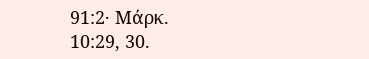91:2· Μάρκ. 10:29, 30.